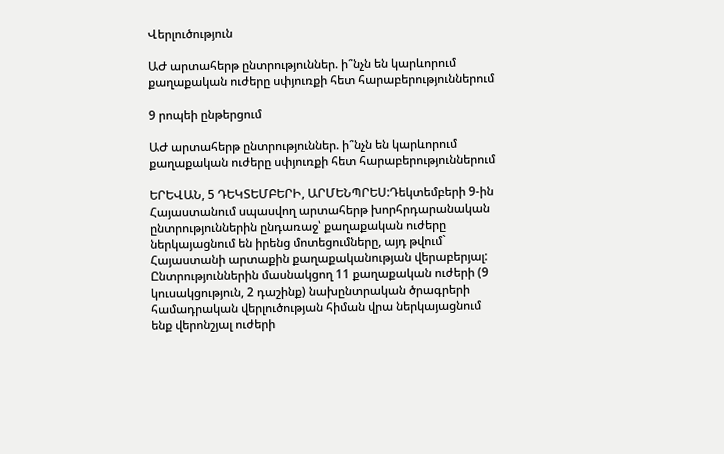Վերլուծություն

ԱԺ արտահերթ ընտրություններ. ի՞նչն են կարևորում քաղաքական ուժերը սփյուռքի հետ հարաբերություններում

9 րոպեի ընթերցում

ԱԺ արտահերթ ընտրություններ. ի՞նչն են կարևորում քաղաքական ուժերը սփյուռքի հետ հարաբերություններում

ԵՐԵՎԱՆ, 5 ԴԵԿՏԵՄԲԵՐԻ, ԱՐՄԵՆՊՐԵՍ:Դեկտեմբերի 9-ին Հայաստանում սպասվող արտահերթ խորհրդարանական ընտրություններին ընդառաջ՝ քաղաքական ուժերը ներկայացնում են իրենց մոտեցումները, այդ թվում` Հայաստանի արտաքին քաղաքականության վերաբերյալ: Ընտրություններին մասնակցող 11 քաղաքական ուժերի (9 կուսակցություն, 2 դաշինք) նախընտրական ծրագրերի համադրական վերլուծության հիման վրա ներկայացնում ենք վերոնշյալ ուժերի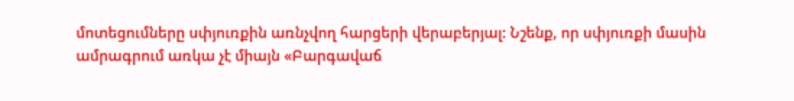մոտեցումները սփյուռքին առնչվող հարցերի վերաբերյալ: Նշենք, որ սփյուռքի մասին ամրագրում առկա չէ միայն «Բարգավաճ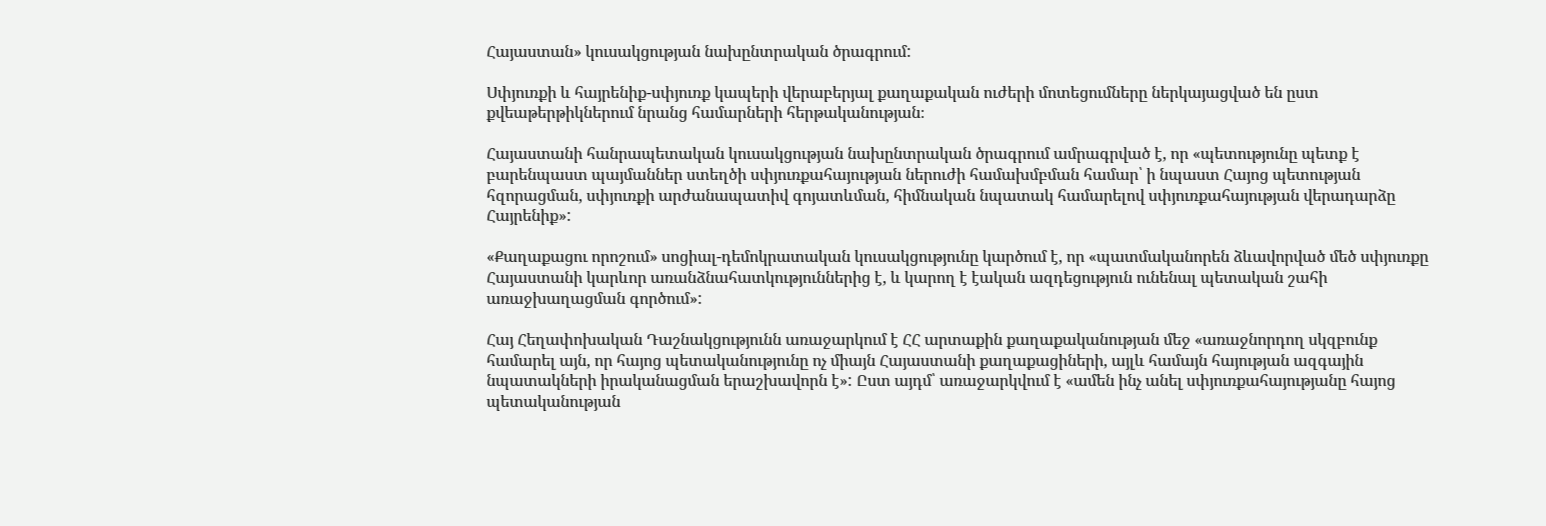Հայաստան» կուսակցության նախընտրական ծրագրում:

Սփյուռքի և հայրենիք-սփյուռք կապերի վերաբերյալ քաղաքական ուժերի մոտեցումները ներկայացված են ըստ քվեաթերթիկներում նրանց համարների հերթականության։

Հայաստանի հանրապետական կուսակցության նախընտրական ծրագրում ամրագրված է, որ «պետությունը պետք է բարենպաստ պայմաններ ստեղծի սփյուռքահայության ներուժի համախմբման համար՝ ի նպաստ Հայոց պետության հզորացման, սփյուռքի արժանապատիվ գոյատևման, հիմնական նպատակ համարելով սփյուռքահայության վերադարձը Հայրենիք»:

«Քաղաքացու որոշում» սոցիալ-դեմոկրատական կուսակցությունը կարծում է, որ «պատմականորեն ձևավորված մեծ սփյուռքը Հայաստանի կարևոր առանձնահատկություններից է, և կարող է էական ազդեցություն ունենալ պետական շահի առաջխաղացման գործում»:

Հայ Հեղափոխական Դաշնակցությունն առաջարկում է ՀՀ արտաքին քաղաքականության մեջ «առաջնորդող սկզբունք համարել այն, որ հայոց պետականությունը ոչ միայն Հայաստանի քաղաքացիների, այլև համայն հայության ազգային նպատակների իրականացման երաշխավորն է»: Ըստ այդմ՝ առաջարկվում է «ամեն ինչ անել սփյուռքահայությանը հայոց պետականության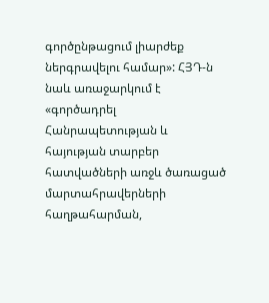գործընթացում լիարժեք ներգրավելու համար»: ՀՅԴ-ն նաև առաջարկում է «գործադրել Հանրապետության և հայության տարբեր հատվածների առջև ծառացած մարտահրավերների հաղթահարման,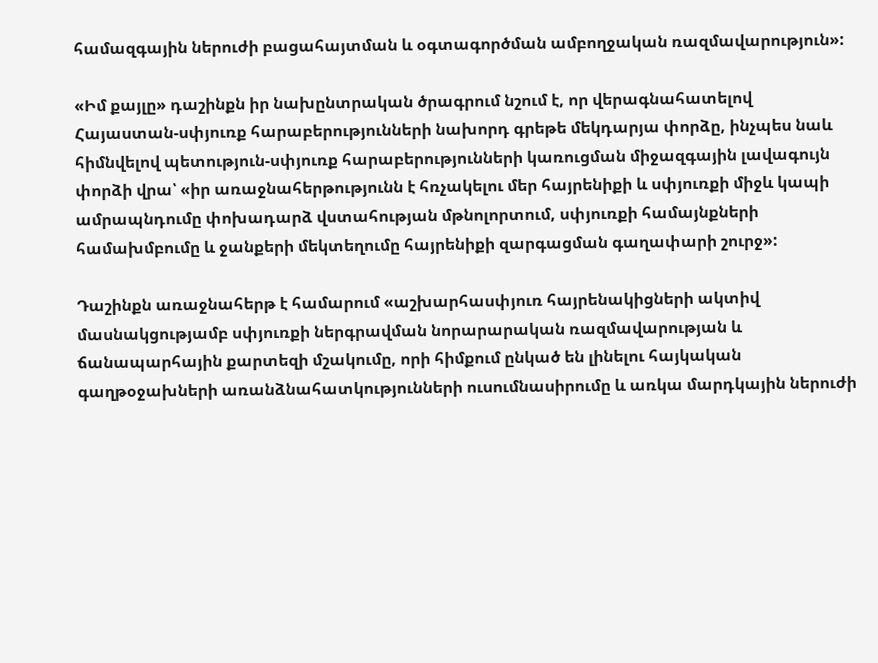համազգային ներուժի բացահայտման և օգտագործման ամբողջական ռազմավարություն»:

«Իմ քայլը» դաշինքն իր նախընտրական ծրագրում նշում է, որ վերագնահատելով Հայաստան-սփյուռք հարաբերությունների նախորդ գրեթե մեկդարյա փորձը, ինչպես նաև հիմնվելով պետություն-սփյուռք հարաբերությունների կառուցման միջազգային լավագույն փորձի վրա՝ «իր առաջնահերթությունն է հռչակելու մեր հայրենիքի և սփյուռքի միջև կապի ամրապնդումը փոխադարձ վստահության մթնոլորտում, սփյուռքի համայնքների համախմբումը և ջանքերի մեկտեղումը հայրենիքի զարգացման գաղափարի շուրջ»:

Դաշինքն առաջնահերթ է համարում «աշխարհասփյուռ հայրենակիցների ակտիվ մասնակցությամբ սփյուռքի ներգրավման նորարարական ռազմավարության և ճանապարհային քարտեզի մշակումը, որի հիմքում ընկած են լինելու հայկական գաղթօջախների առանձնահատկությունների ուսումնասիրումը և առկա մարդկային ներուժի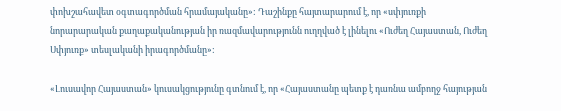փոխշահավետ օգտագործման հրամայականը»: Դաշինքը հայտարարում է, որ «սփյուռքի նորարարական քաղաքականության իր ռազմավարությունն ուղղված է լինելու «Ուժեղ Հայաստան, Ուժեղ Սփյուռք» տեսլականի իրագործմանը»:

«Լուսավոր Հայաստան» կուսակցությունը գտնում է, որ «Հայաստանը պետք է դառնա ամբողջ հայության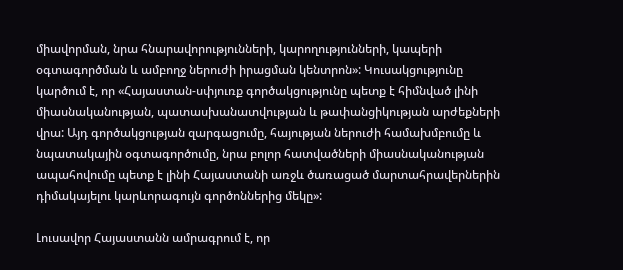միավորման, նրա հնարավորությունների, կարողությունների, կապերի օգտագործման և ամբողջ ներուժի իրացման կենտրոն»: Կուսակցությունը կարծում է, որ «Հայաստան-սփյուռք գործակցությունը պետք է հիմնված լինի միասնականության, պատասխանատվության և թափանցիկության արժեքների վրա: Այդ գործակցության զարգացումը, հայության ներուժի համախմբումը և նպատակային օգտագործումը, նրա բոլոր հատվածների միասնականության ապահովումը պետք է լինի Հայաստանի առջև ծառացած մարտահրավերներին դիմակայելու կարևորագույն գործոններից մեկը»:

Լուսավոր Հայաստանն ամրագրում է, որ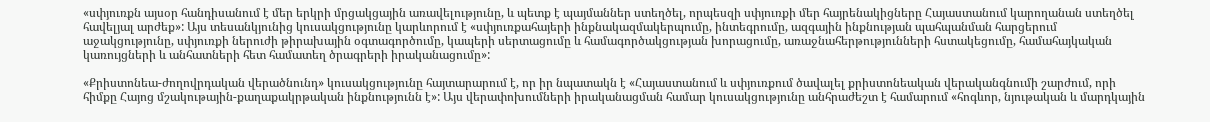«սփյուռքն այսօր հանդիսանում է մեր երկրի մրցակցային առավելությունը, և պետք է պայմաններ ստեղծել, որպեսզի սփյուռքի մեր հայրենակիցները Հայաստանում կարողանան ստեղծել հավելյալ արժեք»: Այս տեսանկյունից կուսակցությունը կարևորում է «սփյուռքահայերի ինքնակազմակերպումը, ինտեգրումը, ազգային ինքնության պահպանման հարցերում աջակցությունը, սփյուռքի ներուժի թիրախային օգտագործումը, կապերի սերտացումը և համագործակցության խորացումը, առաջնահերթությունների հստակեցումը, համահայկական կառույցների և անհատների հետ համատեղ ծրագրերի իրականացումը»:

«Քրիստոնեա-ժողովրդական վերածնունդ» կուսակցությունը հայտարարում է, որ իր նպատակն է «Հայաստանում և սփյուռքում ծավալել քրիստոնեական վերականգնումի շարժում, որի հիմքը Հայոց մշակութային-քաղաքակրթական ինքնությունն է»: Այս վերափոխումների իրականացման համար կուսակցությունը անհրաժեշտ է համարում «հոգևոր, նյութական և մարդկային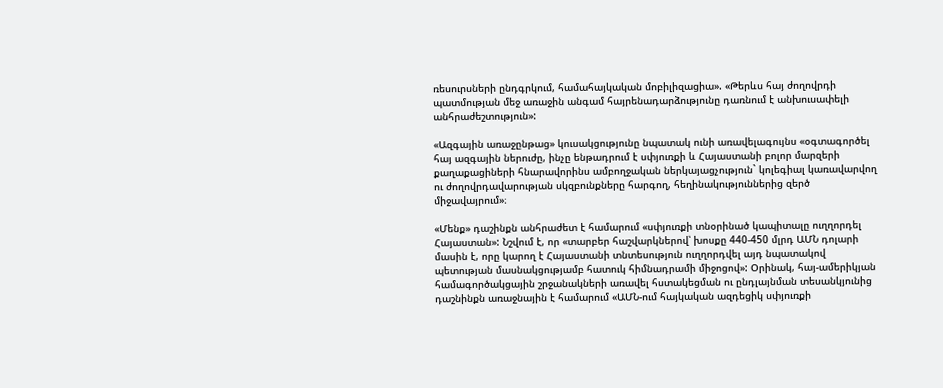ռեսուրսների ընդգրկում, համահայկական մոբիլիզացիա». «Թերևս հայ ժողովրդի պատմության մեջ առաջին անգամ հայրենադարձությունը դառնում է անխուսափելի անհրաժեշտություն»:

«Ազգային առաջընթաց» կուսակցությունը նպատակ ունի առավելագույնս «օգտագործել հայ ազգային ներուժը, ինչը ենթադրում է սփյուռքի և Հայաստանի բոլոր մարզերի քաղաքացիների հնարավորինս ամբողջական ներկայացչություն` կոլեգիալ կառավարվող ու ժողովրդավարության սկզբունքները հարգող, հեղինակություններից զերծ միջավայրում»։

«Մենք» դաշինքն անհրաժետ է համարում «սփյուռքի տնօրինած կապիտալը ուղղորդել Հայաստան»: Նշվում է, որ «տարբեր հաշվարկներով՝ խոսքը 440-450 մլրդ ԱՄՆ դոլարի մասին է, որը կարող է Հայաստանի տնտեսություն ուղղորդվել այդ նպատակով պետության մասնակցությամբ հատուկ հիմնադրամի միջոցով»: Օրինակ, հայ-ամերիկյան համագործակցային շրջանակների առավել հստակեցման ու ընդլայնման տեսանկյունից դաշնինքն առաջնային է համարում «ԱՄՆ-ում հայկական ազդեցիկ սփյուռքի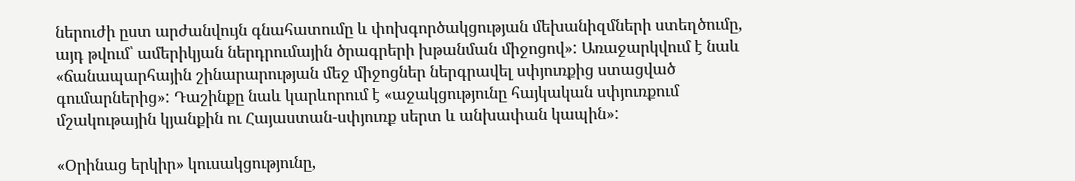ներուժի ըստ արժանվույն գնահատումը և փոխգործակցության մեխանիզմների ստեղծումը, այդ թվում՝ ամերիկյան ներդրումային ծրագրերի խթանման միջոցով»: Առաջարկվում է նաև «ճանապարհային շինարարության մեջ միջոցներ ներգրավել սփյուռքից ստացված գումարներից»: Դաշինքը նաև կարևորում է «աջակցությունը հայկական սփյուռքում մշակութային կյանքին ու Հայաստան-սփյուռք սերտ և անխափան կապին»:

«Օրինաց երկիր» կուսակցությունը,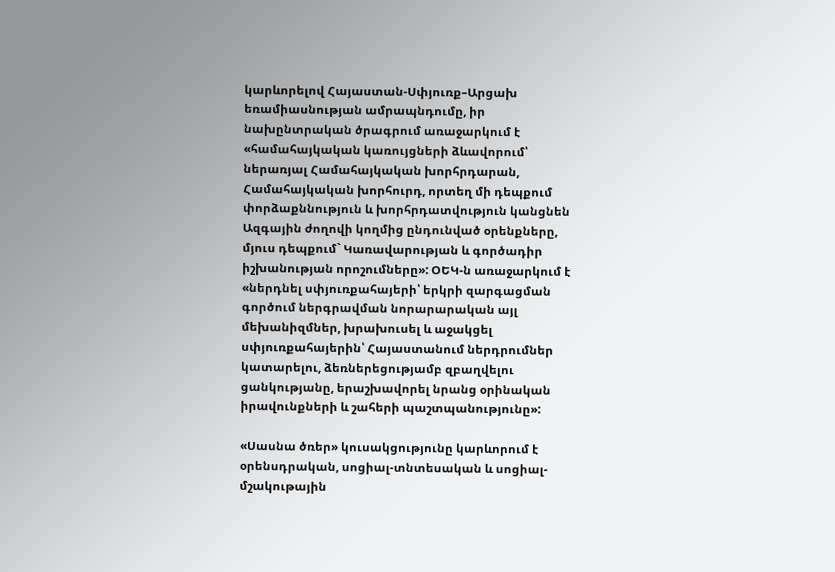կարևորելով Հայաստան-Սփյուռք–Արցախ եռամիասնության ամրապնդումը, իր նախընտրական ծրագրում առաջարկում է «համահայկական կառույցների ձևավորում՝ ներառյալ Համահայկական խորհրդարան, Համահայկական խորհուրդ, որտեղ մի դեպքում փորձաքննություն և խորհրդատվություն կանցնեն Ազգային ժողովի կողմից ընդունված օրենքները, մյուս դեպքում` Կառավարության և գործադիր իշխանության որոշումները»: ՕԵԿ-ն առաջարկում է «ներդնել սփյուռքահայերի՝ երկրի զարգացման գործում ներգրավման նորարարական այլ մեխանիզմներ, խրախուսել և աջակցել սփյուռքահայերին՝ Հայաստանում ներդրումներ կատարելու, ձեռներեցությամբ զբաղվելու ցանկությանը, երաշխավորել նրանց օրինական իրավունքների և շահերի պաշտպանությունը»:

«Սասնա ծռեր» կուսակցությունը կարևորում է օրենսդրական, սոցիալ-տնտեսական և սոցիալ-մշակութային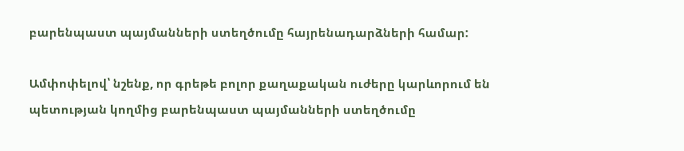բարենպաստ պայմանների ստեղծումը հայրենադարձների համար:

Ամփոփելով՝ նշենք, որ գրեթե բոլոր քաղաքական ուժերը կարևորում են պետության կողմից բարենպաստ պայմանների ստեղծումը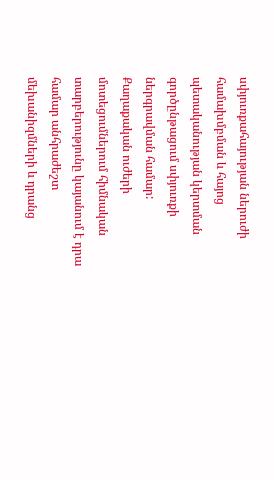սփյուռքահայության ներուժի համախմբման և հայոց պետականության կերտման գործընթացում սփյուռքի ներգրավման համար: Քաղաքական ուժերի մոտեցումներում հիմնական տարբերությունը կայանում է դրա համար անհրաժեշտ մեխանիզմների և դրանց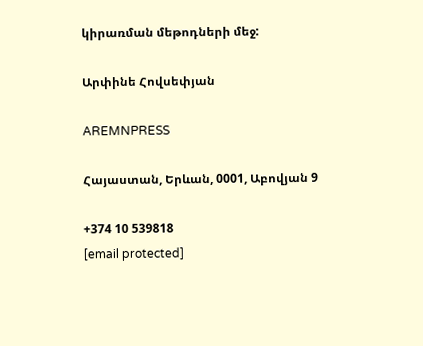կիրառման մեթոդների մեջ:

Արփինե Հովսեփյան

AREMNPRESS

Հայաստան, Երևան, 0001, Աբովյան 9

+374 10 539818
[email protected]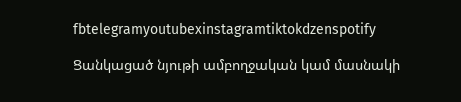fbtelegramyoutubexinstagramtiktokdzenspotify

Ցանկացած նյութի ամբողջական կամ մասնակի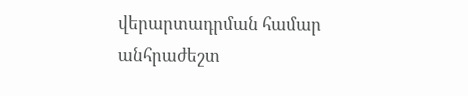վերարտադրման համար անհրաժեշտ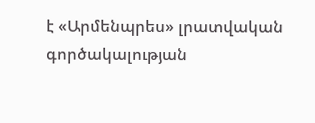է «Արմենպրես» լրատվական գործակալության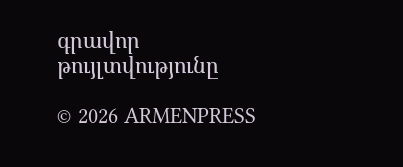գրավոր թույլտվությունը

© 2026 ARMENPRESS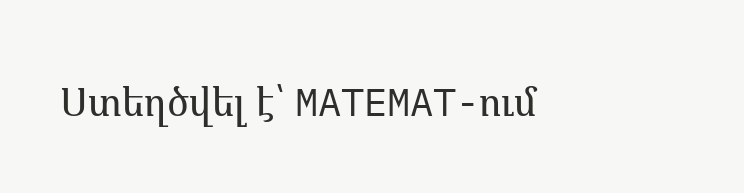Ստեղծվել է՝ MATEMAT-ում